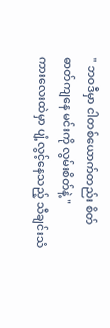" ဘဝဒီမှာ ငါတစ်ယောက်တည်း စိတ်ဓာတ်ကျနေ မင်းကို လွမ်းစိတ်နဲ့ "
ကားလေးထဲမှာ ပျံ့လွင့်နေသည့် သီချင်းသံ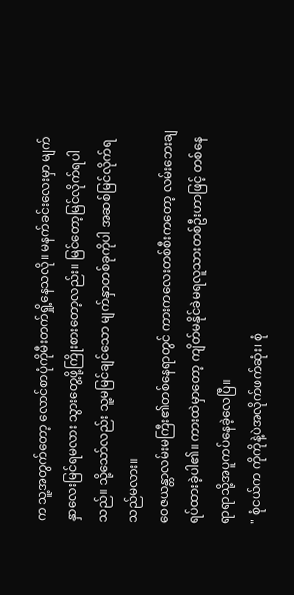က သူ့အတွက်တော့ လောင်စာပုံကိုမီးတက်ရှို့နေသလို။ မနက်ခင်းလေးမှာ မျက်နှာလေးမြင်ရမလား သွားတွေ့ဖို့ကြိုးစားတော့လည်း။ မြင်တော့မြင်လိုက်ရပါသည်။ သို့သော်လည်း သူ့မမြင်ချင်သော မျက်နှာတစ်ခုကိုပါ အဆစ်မြင်လိုက်ရသည်မလား။
ဝေဇယန္တာလမ်းမကြီး၏တစ်နေရာတွင် ကားကလေးတစ်စီးကတော့ လမ်းဘေးချရပ်ထားခဲ့ပါ၏။ ကားထဲမှာတော့ ကျိတ်မနိုင်ခဲမရလူသားတစ်ဦးဟာဖြင့် တစ်နေရာရာသို့အပူကပ်နေခဲ့လေပြီ။
" စုံငယ်က ကိုကိုနဲ့ပဲအလိုက်ဖက်ဆုံး၊ စုံ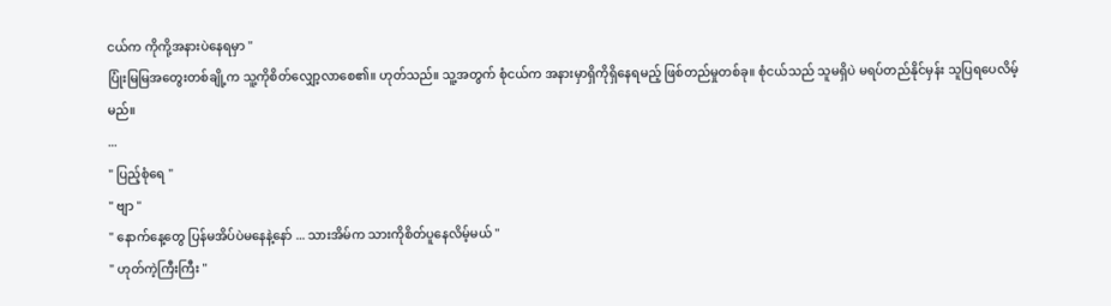ငယ်က ကိုကို့အနားပဲနေရမှာ "
ပြုံးမြမြအတွေးတစ်ချို့က သူ့ကိုစိတ်လျှော့လာစေ၏။ ဟုတ်သည်။ သူ့အတွက် စုံငယ်က အနားမှာရှိကိုရှိနေရမည့် ဖြစ်တည်မှုတစ်ခု။ စုံငယ်သည် သူမရှိပဲ မရပ်တည်နိုင်မှန်း သူပြရပေလိမ့်မည်။
...
" ပြည့်စုံရေ "
" ဗျာ "
" နောက်နေ့တွေ ပြန်မအိပ်ပဲမနေနဲ့နော် ... သားအိမ်က သားကိုစိတ်ပူနေလိမ့်မယ် "
" ဟုတ်ကဲ့ကြီးကြီး "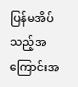ပြန်မအိပ်သည့်အကြောင်းအ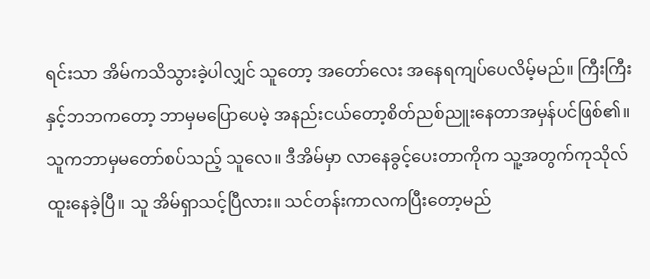ရင်းသာ အိမ်ကသိသွားခဲ့ပါလျှင် သူတော့ အတော်လေး အနေရကျပ်ပေလိမ့်မည်။ ကြီးကြီးနှင့်ဘဘကတော့ ဘာမှမပြောပေမဲ့ အနည်းငယ်တော့စိတ်ညစ်ညူးနေတာအမှန်ပင်ဖြစ်၏။
သူကဘာမှမတော်စပ်သည့် သူလေ။ ဒီအိမ်မှာ လာနေခွင့်ပေးတာကိုက သူ့အတွက်ကုသိုလ်ထူးနေခဲ့ပြီ။ သူ အိမ်ရှာသင့်ပြီလား။ သင်တန်းကာလကပြီးတော့မည်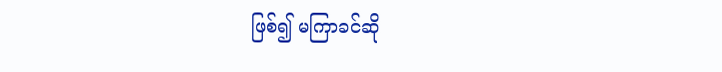ဖြစ်၍ မကြာခင်ဆို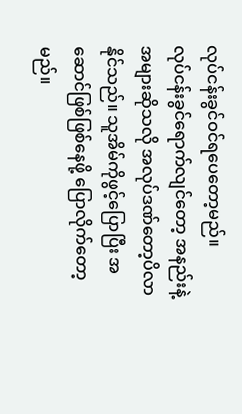လုပ်ငန်းခွင်ဝင်ရပေတော့မည်။
လုပ်ငန်းခွင်ရောက်လျင်တော့ အနည်းနဲ့အများဆိုသလို အလုပ်ဒဏ်တော့ပိလာနိုင်သည်။ သူအိမ်ကိုဖွင့်ပြောပြီး အဆောင်ဖြစ်ဖြစ်နေဖို့ ပြောလိုက်တော့မည်။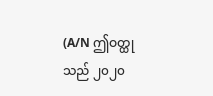(A/N ဤဝတ္ထုသည် ၂၀၂၀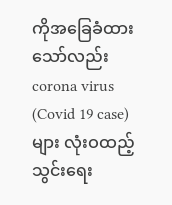ကိုအခြေခံထားသော်လည်း corona virus (Covid 19 case) များ လုံးဝထည့်သွင်းရေး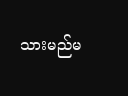သားမည်မ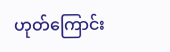ဟုတ်ကြောင်း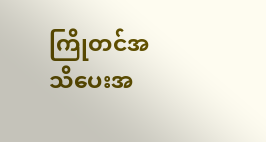ကြိုတင်အသိပေးအ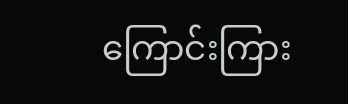ကြောင်းကြား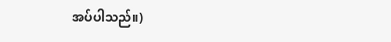အပ်ပါသည်။)